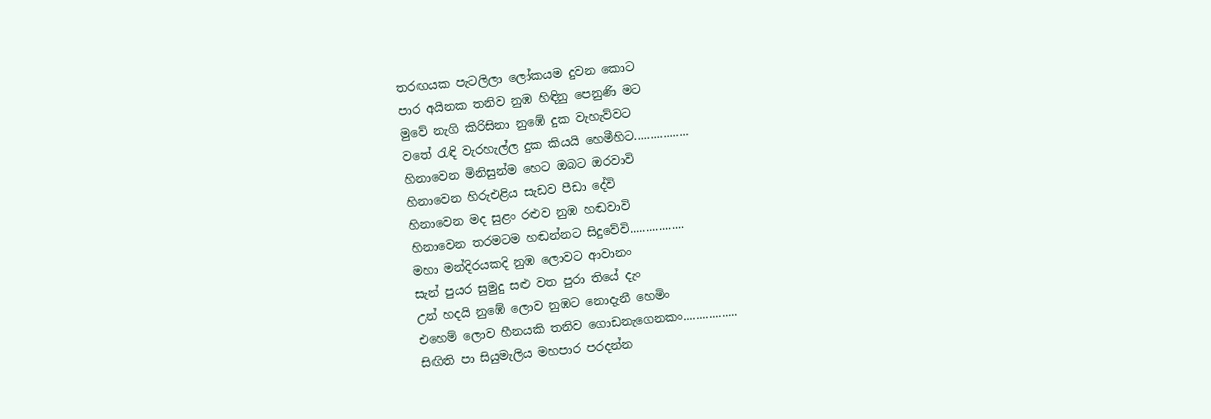තරඟයක පැටලිලා ලෝකයම දුවන කොට
පාර අයිනක තනිව නුඹ හිඳිනු පෙනුණි මට
මුවේ නැගි කිරිසිනා නුඹේ දුක වැහැව්වට
වතේ රැඳි වැරහැල්ල දුක කියයි හෙමීහිට.................
හිනාවෙන මිනිසුන්ම හෙට ඔබට ඔරවාවි
හිනාවෙන හිරුඑළිය සැඩව පීඩා දේවි
හිනාවෙන මද සුළං රළුව නුඹ හඬවාවි
හිනාවෙන තරමටම හඬන්නට සිදුවේවි.................
මහා මන්දිරයකදි නුඹ ලොවට ආවානං
සැන් පුයර සුමුදු සළු වත පුරා තියේ දැං
උන් හදයි නුඹේ ලොව නුඹට නොදැනී හෙමිං
එහෙම් ලොව හීනයකි තනිව ගොඩනැගෙනකං.................
සිඟිති පා සියුමැලිය මහපාර පරදන්න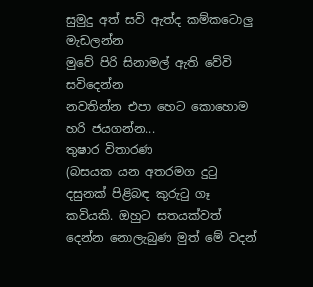සුමුදු අත් සවි ඇත්ද කම්කටොලු මැඩලන්න
මුවේ පිරි සිනාමල් ඇති වේවි සවිදෙන්න
නවතින්න එපා හෙට කොහොම හරි ජයගන්න...
තුෂාර විතාරණ
(බසයක යන අතරමග දුටු දසුනක් පිළිබඳ කුරුටු ගෑ කවියකි. ඔහුට සතයක්වත් දෙන්න නොලැබුණ මුත් මේ වදන්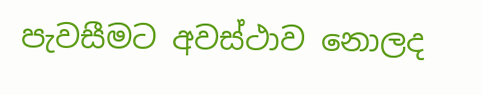පැවසීමට අවස්ථාව නොලද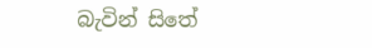බැවින් සිතේ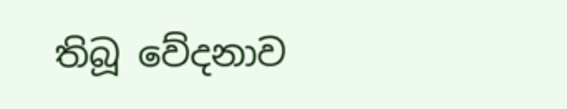තිබූ වේදනාව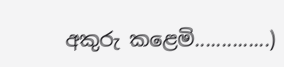අකුරු කළෙමි..............)